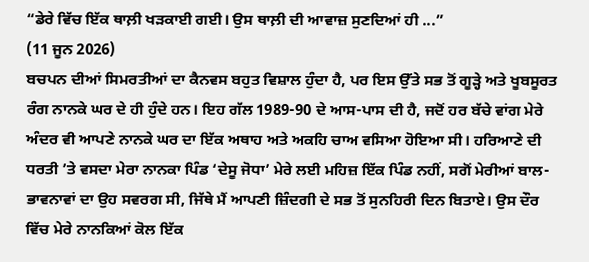“ਡੇਰੇ ਵਿੱਚ ਇੱਕ ਥਾਲ਼ੀ ਖੜਕਾਈ ਗਈ। ਉਸ ਥਾਲ਼ੀ ਦੀ ਆਵਾਜ਼ ਸੁਣਦਿਆਂ ਹੀ ...”
(11 ਜੂਨ 2026)
ਬਚਪਨ ਦੀਆਂ ਸਿਮਰਤੀਆਂ ਦਾ ਕੈਨਵਸ ਬਹੁਤ ਵਿਸ਼ਾਲ ਹੁੰਦਾ ਹੈ, ਪਰ ਇਸ ਉੱਤੇ ਸਭ ਤੋਂ ਗੂੜ੍ਹੇ ਅਤੇ ਖੂਬਸੂਰਤ ਰੰਗ ਨਾਨਕੇ ਘਰ ਦੇ ਹੀ ਹੁੰਦੇ ਹਨ। ਇਹ ਗੱਲ 1989-90 ਦੇ ਆਸ-ਪਾਸ ਦੀ ਹੈ, ਜਦੋਂ ਹਰ ਬੱਚੇ ਵਾਂਗ ਮੇਰੇ ਅੰਦਰ ਵੀ ਆਪਣੇ ਨਾਨਕੇ ਘਰ ਦਾ ਇੱਕ ਅਥਾਹ ਅਤੇ ਅਕਹਿ ਚਾਅ ਵਸਿਆ ਹੋਇਆ ਸੀ। ਹਰਿਆਣੇ ਦੀ ਧਰਤੀ ’ਤੇ ਵਸਦਾ ਮੇਰਾ ਨਾਨਕਾ ਪਿੰਡ ‘ਦੇਸੂ ਜੋਧਾ’ ਮੇਰੇ ਲਈ ਮਹਿਜ਼ ਇੱਕ ਪਿੰਡ ਨਹੀਂ, ਸਗੋਂ ਮੇਰੀਆਂ ਬਾਲ-ਭਾਵਨਾਵਾਂ ਦਾ ਉਹ ਸਵਰਗ ਸੀ, ਜਿੱਥੇ ਮੈਂ ਆਪਣੀ ਜ਼ਿੰਦਗੀ ਦੇ ਸਭ ਤੋਂ ਸੁਨਹਿਰੀ ਦਿਨ ਬਿਤਾਏ। ਉਸ ਦੌਰ ਵਿੱਚ ਮੇਰੇ ਨਾਨਕਿਆਂ ਕੋਲ ਇੱਕ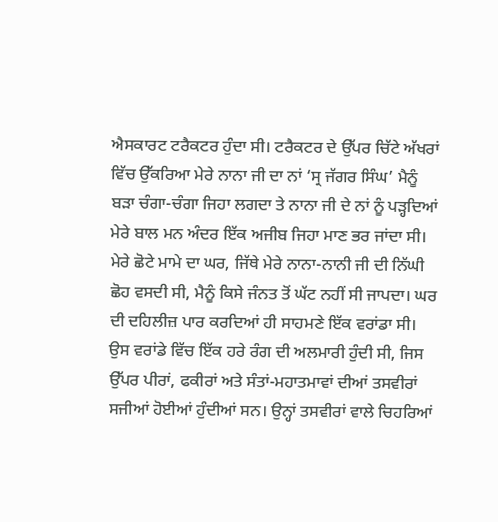ਐਸਕਾਰਟ ਟਰੈਕਟਰ ਹੁੰਦਾ ਸੀ। ਟਰੈਕਟਰ ਦੇ ਉੱਪਰ ਚਿੱਟੇ ਅੱਖਰਾਂ ਵਿੱਚ ਉੱਕਰਿਆ ਮੇਰੇ ਨਾਨਾ ਜੀ ਦਾ ਨਾਂ ‘ਸ੍ਰ ਜੱਗਰ ਸਿੰਘ’ ਮੈਨੂੰ ਬੜਾ ਚੰਗਾ-ਚੰਗਾ ਜਿਹਾ ਲਗਦਾ ਤੇ ਨਾਨਾ ਜੀ ਦੇ ਨਾਂ ਨੂੰ ਪੜ੍ਹਦਿਆਂ ਮੇਰੇ ਬਾਲ ਮਨ ਅੰਦਰ ਇੱਕ ਅਜੀਬ ਜਿਹਾ ਮਾਣ ਭਰ ਜਾਂਦਾ ਸੀ।
ਮੇਰੇ ਛੋਟੇ ਮਾਮੇ ਦਾ ਘਰ, ਜਿੱਥੇ ਮੇਰੇ ਨਾਨਾ-ਨਾਨੀ ਜੀ ਦੀ ਨਿੱਘੀ ਛੋਹ ਵਸਦੀ ਸੀ, ਮੈਨੂੰ ਕਿਸੇ ਜੰਨਤ ਤੋਂ ਘੱਟ ਨਹੀਂ ਸੀ ਜਾਪਦਾ। ਘਰ ਦੀ ਦਹਿਲੀਜ਼ ਪਾਰ ਕਰਦਿਆਂ ਹੀ ਸਾਹਮਣੇ ਇੱਕ ਵਰਾਂਡਾ ਸੀ। ਉਸ ਵਰਾਂਡੇ ਵਿੱਚ ਇੱਕ ਹਰੇ ਰੰਗ ਦੀ ਅਲਮਾਰੀ ਹੁੰਦੀ ਸੀ, ਜਿਸ ਉੱਪਰ ਪੀਰਾਂ, ਫਕੀਰਾਂ ਅਤੇ ਸੰਤਾਂ-ਮਹਾਤਮਾਵਾਂ ਦੀਆਂ ਤਸਵੀਰਾਂ ਸਜੀਆਂ ਹੋਈਆਂ ਹੁੰਦੀਆਂ ਸਨ। ਉਨ੍ਹਾਂ ਤਸਵੀਰਾਂ ਵਾਲੇ ਚਿਹਰਿਆਂ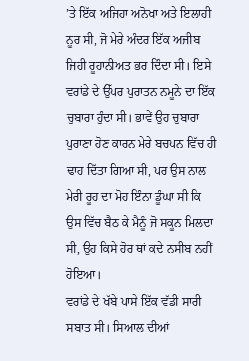’ਤੇ ਇੱਕ ਅਜਿਹਾ ਅਨੋਖਾ ਅਤੇ ਇਲਾਹੀ ਨੂਰ ਸੀ, ਜੋ ਮੇਰੇ ਅੰਦਰ ਇੱਕ ਅਜੀਬ ਜਿਹੀ ਰੂਹਾਨੀਅਤ ਭਰ ਦਿੰਦਾ ਸੀ। ਇਸੇ ਵਰਾਂਡੇ ਦੇ ਉੱਪਰ ਪੁਰਾਤਨ ਨਮੂਨੇ ਦਾ ਇੱਕ ਚੁਬਾਰਾ ਹੁੰਦਾ ਸੀ। ਭਾਵੇਂ ਉਹ ਚੁਬਾਰਾ ਪੁਰਾਣਾ ਹੋਣ ਕਾਰਨ ਮੇਰੇ ਬਚਪਨ ਵਿੱਚ ਹੀ ਢਾਹ ਦਿੱਤਾ ਗਿਆ ਸੀ, ਪਰ ਉਸ ਨਾਲ ਮੇਰੀ ਰੂਹ ਦਾ ਮੋਹ ਇੰਨਾ ਡੂੰਘਾ ਸੀ ਕਿ ਉਸ ਵਿੱਚ ਬੈਠ ਕੇ ਮੈਨੂੰ ਜੋ ਸਕੂਨ ਮਿਲਦਾ ਸੀ, ਉਹ ਕਿਸੇ ਹੋਰ ਥਾਂ ਕਦੇ ਨਸੀਬ ਨਹੀਂ ਹੋਇਆ।
ਵਰਾਂਡੇ ਦੇ ਖੱਬੇ ਪਾਸੇ ਇੱਕ ਵੱਡੀ ਸਾਰੀ ਸਬਾਤ ਸੀ। ਸਿਆਲ ਦੀਆਂ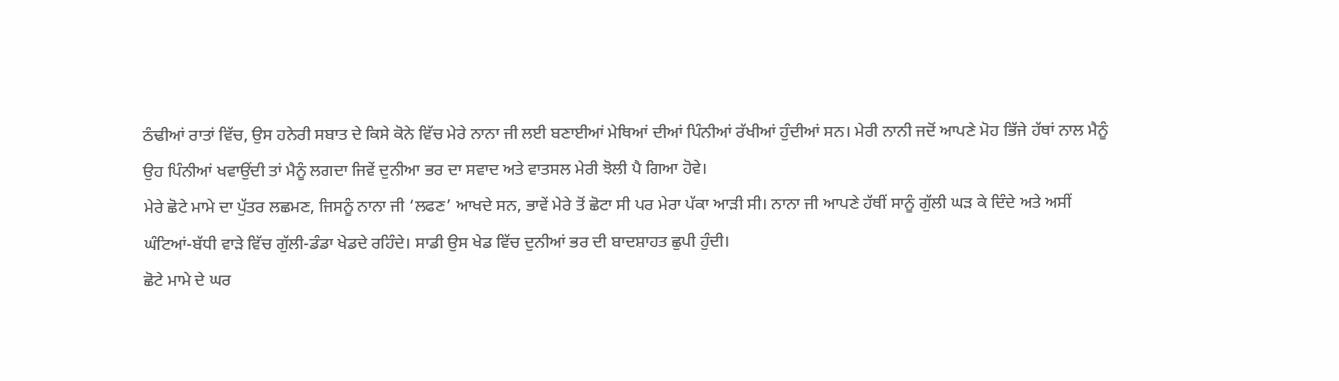ਠੰਢੀਆਂ ਰਾਤਾਂ ਵਿੱਚ, ਉਸ ਹਨੇਰੀ ਸਬਾਤ ਦੇ ਕਿਸੇ ਕੋਨੇ ਵਿੱਚ ਮੇਰੇ ਨਾਨਾ ਜੀ ਲਈ ਬਣਾਈਆਂ ਮੇਥਿਆਂ ਦੀਆਂ ਪਿੰਨੀਆਂ ਰੱਖੀਆਂ ਹੁੰਦੀਆਂ ਸਨ। ਮੇਰੀ ਨਾਨੀ ਜਦੋਂ ਆਪਣੇ ਮੋਹ ਭਿੱਜੇ ਹੱਥਾਂ ਨਾਲ ਮੈਨੂੰ ਉਹ ਪਿੰਨੀਆਂ ਖਵਾਉਂਦੀ ਤਾਂ ਮੈਨੂੰ ਲਗਦਾ ਜਿਵੇਂ ਦੁਨੀਆ ਭਰ ਦਾ ਸਵਾਦ ਅਤੇ ਵਾਤਸਲ ਮੇਰੀ ਝੋਲੀ ਪੈ ਗਿਆ ਹੋਵੇ।
ਮੇਰੇ ਛੋਟੇ ਮਾਮੇ ਦਾ ਪੁੱਤਰ ਲਛਮਣ, ਜਿਸਨੂੰ ਨਾਨਾ ਜੀ ‘ਲਫਣ’ ਆਖਦੇ ਸਨ, ਭਾਵੇਂ ਮੇਰੇ ਤੋਂ ਛੋਟਾ ਸੀ ਪਰ ਮੇਰਾ ਪੱਕਾ ਆੜੀ ਸੀ। ਨਾਨਾ ਜੀ ਆਪਣੇ ਹੱਥੀਂ ਸਾਨੂੰ ਗੁੱਲੀ ਘੜ ਕੇ ਦਿੰਦੇ ਅਤੇ ਅਸੀਂ ਘੰਟਿਆਂ-ਬੱਧੀ ਵਾੜੇ ਵਿੱਚ ਗੁੱਲੀ-ਡੰਡਾ ਖੇਡਦੇ ਰਹਿੰਦੇ। ਸਾਡੀ ਉਸ ਖੇਡ ਵਿੱਚ ਦੁਨੀਆਂ ਭਰ ਦੀ ਬਾਦਸ਼ਾਹਤ ਛੁਪੀ ਹੁੰਦੀ।
ਛੋਟੇ ਮਾਮੇ ਦੇ ਘਰ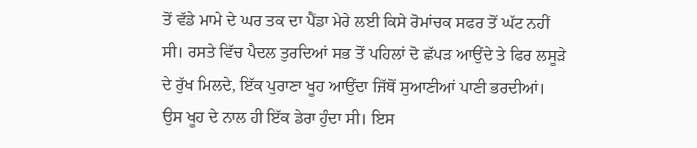ਤੋਂ ਵੱਡੇ ਮਾਮੇ ਦੇ ਘਰ ਤਕ ਦਾ ਪੈਂਡਾ ਮੇਰੇ ਲਈ ਕਿਸੇ ਰੋਮਾਂਚਕ ਸਫਰ ਤੋਂ ਘੱਟ ਨਹੀਂ ਸੀ। ਰਸਤੇ ਵਿੱਚ ਪੈਦਲ ਤੁਰਦਿਆਂ ਸਭ ਤੋਂ ਪਹਿਲਾਂ ਦੋ ਛੱਪੜ ਆਉਂਦੇ ਤੇ ਫਿਰ ਲਸੂੜੇ ਦੇ ਰੁੱਖ ਮਿਲਦੇ, ਇੱਕ ਪੁਰਾਣਾ ਖੂਹ ਆਉਂਦਾ ਜਿੱਥੋਂ ਸੁਆਣੀਆਂ ਪਾਣੀ ਭਰਦੀਆਂ। ਉਸ ਖੂਹ ਦੇ ਨਾਲ ਹੀ ਇੱਕ ਡੇਰਾ ਹੁੰਦਾ ਸੀ। ਇਸ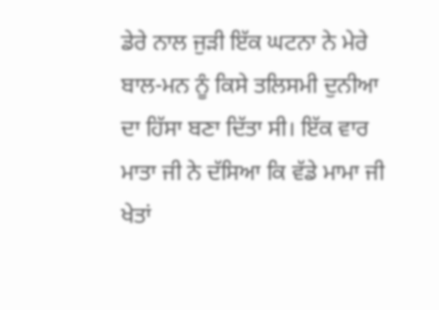ਡੇਰੇ ਨਾਲ ਜੁੜੀ ਇੱਕ ਘਟਨਾ ਨੇ ਮੇਰੇ ਬਾਲ-ਮਨ ਨੂੰ ਕਿਸੇ ਤਲਿਸਮੀ ਦੁਨੀਆ ਦਾ ਹਿੱਸਾ ਬਣਾ ਦਿੱਤਾ ਸੀ। ਇੱਕ ਵਾਰ ਮਾਤਾ ਜੀ ਨੇ ਦੱਸਿਆ ਕਿ ਵੱਡੇ ਮਾਮਾ ਜੀ ਖੇਤਾਂ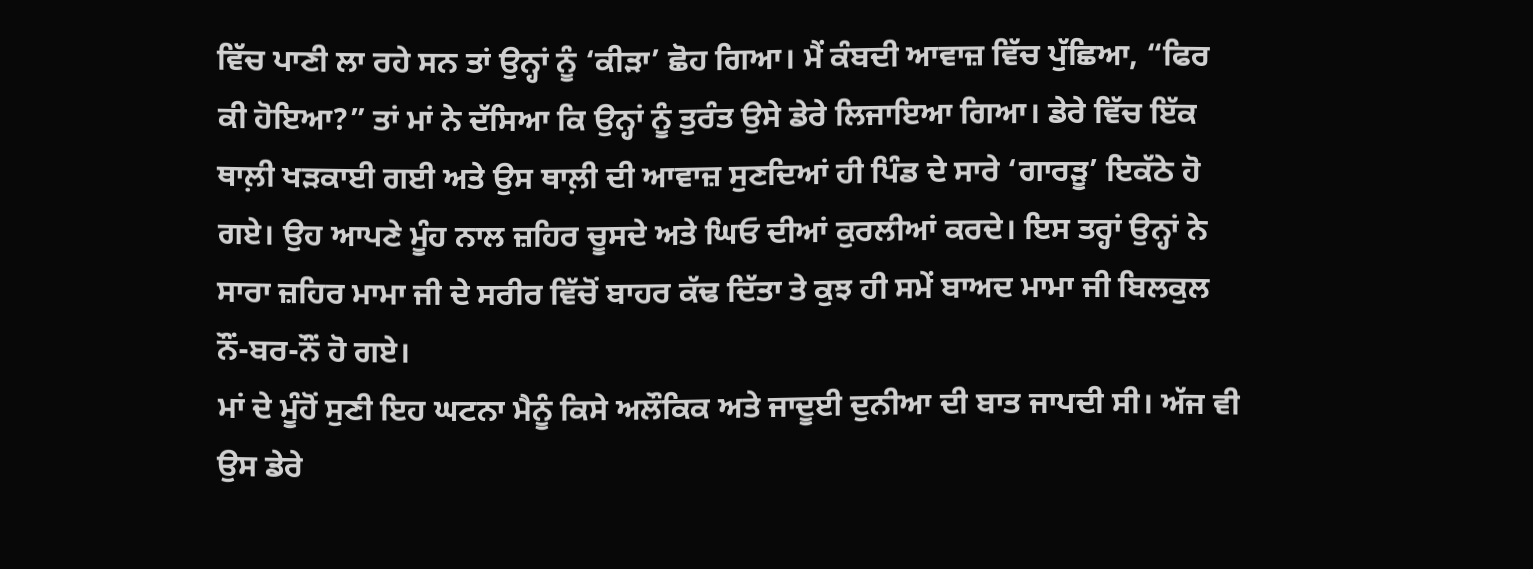ਵਿੱਚ ਪਾਣੀ ਲਾ ਰਹੇ ਸਨ ਤਾਂ ਉਨ੍ਹਾਂ ਨੂੰ ‘ਕੀੜਾ’ ਛੋਹ ਗਿਆ। ਮੈਂ ਕੰਬਦੀ ਆਵਾਜ਼ ਵਿੱਚ ਪੁੱਛਿਆ, “ਫਿਰ ਕੀ ਹੋਇਆ?” ਤਾਂ ਮਾਂ ਨੇ ਦੱਸਿਆ ਕਿ ਉਨ੍ਹਾਂ ਨੂੰ ਤੁਰੰਤ ਉਸੇ ਡੇਰੇ ਲਿਜਾਇਆ ਗਿਆ। ਡੇਰੇ ਵਿੱਚ ਇੱਕ ਥਾਲ਼ੀ ਖੜਕਾਈ ਗਈ ਅਤੇ ਉਸ ਥਾਲ਼ੀ ਦੀ ਆਵਾਜ਼ ਸੁਣਦਿਆਂ ਹੀ ਪਿੰਡ ਦੇ ਸਾਰੇ ‘ਗਾਰੜੂ’ ਇਕੱਠੇ ਹੋ ਗਏ। ਉਹ ਆਪਣੇ ਮੂੰਹ ਨਾਲ ਜ਼ਹਿਰ ਚੂਸਦੇ ਅਤੇ ਘਿਓ ਦੀਆਂ ਕੁਰਲੀਆਂ ਕਰਦੇ। ਇਸ ਤਰ੍ਹਾਂ ਉਨ੍ਹਾਂ ਨੇ ਸਾਰਾ ਜ਼ਹਿਰ ਮਾਮਾ ਜੀ ਦੇ ਸਰੀਰ ਵਿੱਚੋਂ ਬਾਹਰ ਕੱਢ ਦਿੱਤਾ ਤੇ ਕੁਝ ਹੀ ਸਮੇਂ ਬਾਅਦ ਮਾਮਾ ਜੀ ਬਿਲਕੁਲ ਨੌਂ-ਬਰ-ਨੌਂ ਹੋ ਗਏ।
ਮਾਂ ਦੇ ਮੂੰਹੋਂ ਸੁਣੀ ਇਹ ਘਟਨਾ ਮੈਨੂੰ ਕਿਸੇ ਅਲੌਕਿਕ ਅਤੇ ਜਾਦੂਈ ਦੁਨੀਆ ਦੀ ਬਾਤ ਜਾਪਦੀ ਸੀ। ਅੱਜ ਵੀ ਉਸ ਡੇਰੇ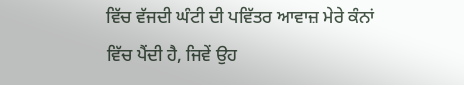ਵਿੱਚ ਵੱਜਦੀ ਘੰਟੀ ਦੀ ਪਵਿੱਤਰ ਆਵਾਜ਼ ਮੇਰੇ ਕੰਨਾਂ ਵਿੱਚ ਪੈਂਦੀ ਹੈ, ਜਿਵੇਂ ਉਹ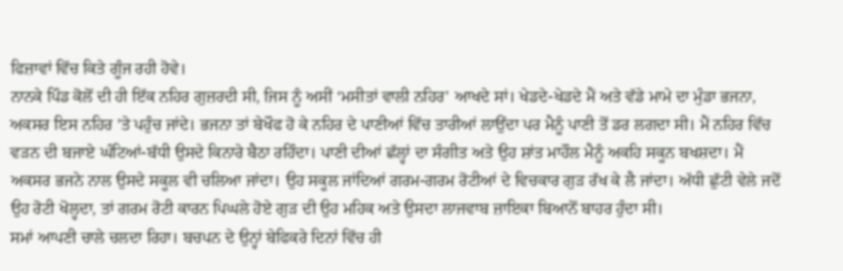ਫਿਜ਼ਾਵਾਂ ਵਿੱਚ ਕਿਤੇ ਗੂੰਜ ਰਹੀ ਹੋਵੇ।
ਨਾਨਕੇ ਪਿੰਡ ਕੋਲੋਂ ਦੀ ਹੀ ਇੱਕ ਨਹਿਰ ਗੁਜ਼ਰਦੀ ਸੀ, ਜਿਸ ਨੂੰ ਅਸੀਂ ‘ਮਸੀਤਾਂ ਵਾਲੀ ਨਹਿਰ’ ਆਖਦੇ ਸਾਂ। ਖੇਡਦੇ-ਖੇਡਦੇ ਮੈਂ ਅਤੇ ਵੱਡੇ ਮਾਮੇ ਦਾ ਮੁੰਡਾ ਭਜਨਾ, ਅਕਸਰ ਇਸ ਨਹਿਰ ’ਤੇ ਪਹੁੰਚ ਜਾਂਦੇ। ਭਜਨਾ ਤਾਂ ਬੇਖੌਫ ਹੋ ਕੇ ਨਹਿਰ ਦੇ ਪਾਣੀਆਂ ਵਿੱਚ ਤਾਰੀਆਂ ਲਾਉਂਦਾ ਪਰ ਮੈਨੂੰ ਪਾਣੀ ਤੋਂ ਡਰ ਲਗਦਾ ਸੀ। ਮੈਂ ਨਹਿਰ ਵਿੱਚ ਵੜਨ ਦੀ ਬਜਾਏ ਘੰਟਿਆਂ-ਬੱਧੀ ਉਸਦੇ ਕਿਨਾਰੇ ਬੈਠਾ ਰਹਿੰਦਾ। ਪਾਣੀ ਦੀਆਂ ਛੱਲ੍ਹਾਂ ਦਾ ਸੰਗੀਤ ਅਤੇ ਉਹ ਸ਼ਾਂਤ ਮਾਹੌਲ ਮੈਨੂੰ ਅਕਹਿ ਸਕੂਨ ਬਖਸ਼ਦਾ। ਮੈਂ ਅਕਸਰ ਭਜਨੇ ਨਾਲ ਉਸਦੇ ਸਕੂਲ ਵੀ ਚਲਿਆ ਜਾਂਦਾ। ਉਹ ਸਕੂਲ ਜਾਂਦਿਆਂ ਗਰਮ-ਗਰਮ ਰੋਟੀਆਂ ਦੇ ਵਿਚਕਾਰ ਗੁੜ ਰੱਖ ਕੇ ਲੈ ਜਾਂਦਾ। ਅੱਧੀ ਛੁੱਟੀ ਵੇਲੇ ਜਦੋਂ ਉਹ ਰੋਟੀ ਖੋਲ੍ਹਦਾ, ਤਾਂ ਗਰਮ ਰੋਟੀ ਕਾਰਨ ਪਿਘਲੇ ਹੋਏ ਗੁੜ ਦੀ ਉਹ ਮਹਿਕ ਅਤੇ ਉਸਦਾ ਲਾਜਵਾਬ ਜ਼ਾਇਕਾ ਬਿਆਨੋਂ ਬਾਹਰ ਹੁੰਦਾ ਸੀ।
ਸਮਾਂ ਆਪਣੀ ਚਾਲੇ ਚਲਦਾ ਰਿਹਾ। ਬਚਪਨ ਦੇ ਉਨ੍ਹਾਂ ਬੇਫਿਕਰੇ ਦਿਨਾਂ ਵਿੱਚ ਹੀ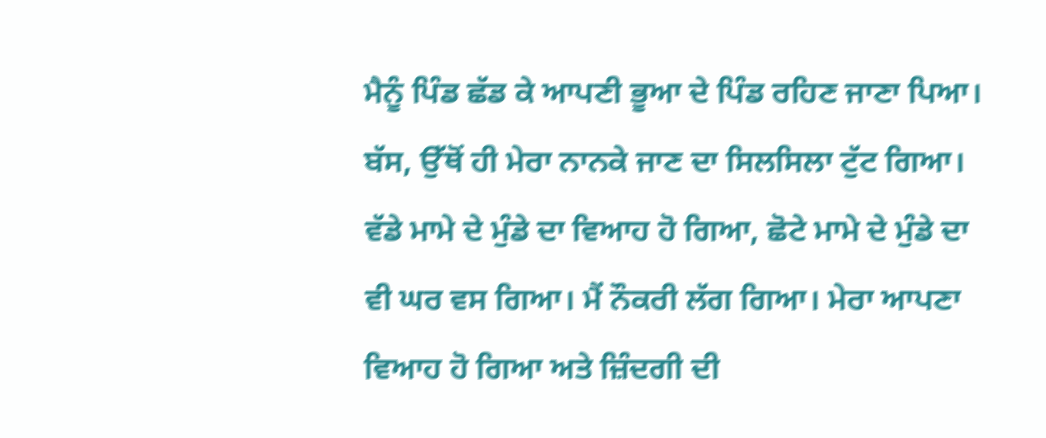ਮੈਨੂੰ ਪਿੰਡ ਛੱਡ ਕੇ ਆਪਣੀ ਭੂਆ ਦੇ ਪਿੰਡ ਰਹਿਣ ਜਾਣਾ ਪਿਆ। ਬੱਸ, ਉੱਥੋਂ ਹੀ ਮੇਰਾ ਨਾਨਕੇ ਜਾਣ ਦਾ ਸਿਲਸਿਲਾ ਟੁੱਟ ਗਿਆ। ਵੱਡੇ ਮਾਮੇ ਦੇ ਮੁੰਡੇ ਦਾ ਵਿਆਹ ਹੋ ਗਿਆ, ਛੋਟੇ ਮਾਮੇ ਦੇ ਮੁੰਡੇ ਦਾ ਵੀ ਘਰ ਵਸ ਗਿਆ। ਮੈਂ ਨੌਕਰੀ ਲੱਗ ਗਿਆ। ਮੇਰਾ ਆਪਣਾ ਵਿਆਹ ਹੋ ਗਿਆ ਅਤੇ ਜ਼ਿੰਦਗੀ ਦੀ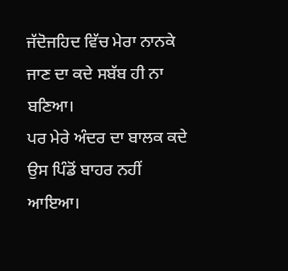ਜੱਦੋਜਹਿਦ ਵਿੱਚ ਮੇਰਾ ਨਾਨਕੇ ਜਾਣ ਦਾ ਕਦੇ ਸਬੱਬ ਹੀ ਨਾ ਬਣਿਆ।
ਪਰ ਮੇਰੇ ਅੰਦਰ ਦਾ ਬਾਲਕ ਕਦੇ ਉਸ ਪਿੰਡੋਂ ਬਾਹਰ ਨਹੀਂ ਆਇਆ।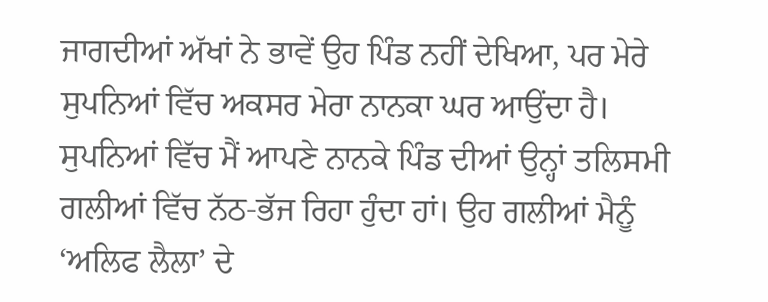ਜਾਗਦੀਆਂ ਅੱਖਾਂ ਨੇ ਭਾਵੇਂ ਉਹ ਪਿੰਡ ਨਹੀਂ ਦੇਖਿਆ, ਪਰ ਮੇਰੇ ਸੁਪਨਿਆਂ ਵਿੱਚ ਅਕਸਰ ਮੇਰਾ ਨਾਨਕਾ ਘਰ ਆਉਂਦਾ ਹੈ। ਸੁਪਨਿਆਂ ਵਿੱਚ ਮੈਂ ਆਪਣੇ ਨਾਨਕੇ ਪਿੰਡ ਦੀਆਂ ਉਨ੍ਹਾਂ ਤਲਿਸਮੀ ਗਲੀਆਂ ਵਿੱਚ ਨੱਠ-ਭੱਜ ਰਿਹਾ ਹੁੰਦਾ ਹਾਂ। ਉਹ ਗਲੀਆਂ ਮੈਨੂੰ ‘ਅਲਿਫ ਲੈਲਾ’ ਦੇ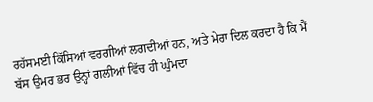ਰਹੱਸਮਈ ਕਿੱਸਿਆਂ ਵਰਗੀਆਂ ਲਗਦੀਆਂ ਹਨ, ਅਤੇ ਮੇਰਾ ਦਿਲ ਕਰਦਾ ਹੈ ਕਿ ਮੈਂ ਬੱਸ ਉਮਰ ਭਰ ਉਨ੍ਹਾਂ ਗਲੀਆਂ ਵਿੱਚ ਹੀ ਘੁੰਮਦਾ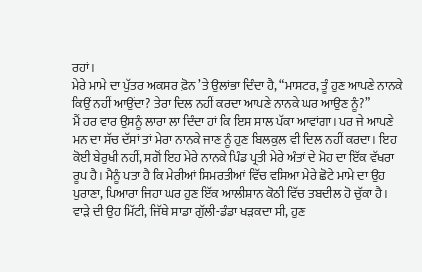ਰਹਾਂ।
ਮੇਰੇ ਮਾਮੇ ਦਾ ਪੁੱਤਰ ਅਕਸਰ ਫ਼ੋਨ ’ਤੇ ਉਲਾਂਭਾ ਦਿੰਦਾ ਹੈ, “ਮਾਸਟਰ, ਤੂੰ ਹੁਣ ਆਪਣੇ ਨਾਨਕੇ ਕਿਉਂ ਨਹੀਂ ਆਉਂਦਾ? ਤੇਰਾ ਦਿਲ ਨਹੀਂ ਕਰਦਾ ਆਪਣੇ ਨਾਨਕੇ ਘਰ ਆਉਣ ਨੂੰ?”
ਮੈਂ ਹਰ ਵਾਰ ਉਸਨੂੰ ਲਾਰਾ ਲਾ ਦਿੰਦਾ ਹਾਂ ਕਿ ਇਸ ਸਾਲ ਪੱਕਾ ਆਵਾਂਗਾ। ਪਰ ਜੇ ਆਪਣੇ ਮਨ ਦਾ ਸੱਚ ਦੱਸਾਂ ਤਾਂ ਮੇਰਾ ਨਾਨਕੇ ਜਾਣ ਨੂੰ ਹੁਣ ਬਿਲਕੁਲ ਵੀ ਦਿਲ ਨਹੀਂ ਕਰਦਾ। ਇਹ ਕੋਈ ਬੇਰੁਖੀ ਨਹੀਂ, ਸਗੋਂ ਇਹ ਮੇਰੇ ਨਾਨਕੇ ਪਿੰਡ ਪ੍ਰਤੀ ਮੇਰੇ ਅੰਤਾਂ ਦੇ ਮੋਹ ਦਾ ਇੱਕ ਵੱਖਰਾ ਰੂਪ ਹੈ। ਮੈਨੂੰ ਪਤਾ ਹੈ ਕਿ ਮੇਰੀਆਂ ਸਿਮਰਤੀਆਂ ਵਿੱਚ ਵਸਿਆ ਮੇਰੇ ਛੋਟੇ ਮਾਮੇ ਦਾ ਉਹ ਪੁਰਾਣਾ, ਪਿਆਰਾ ਜਿਹਾ ਘਰ ਹੁਣ ਇੱਕ ਆਲੀਸ਼ਾਨ ਕੋਠੀ ਵਿੱਚ ਤਬਦੀਲ ਹੋ ਚੁੱਕਾ ਹੈ। ਵਾੜੇ ਦੀ ਉਹ ਮਿੱਟੀ, ਜਿੱਥੇ ਸਾਡਾ ਗੁੱਲੀ-ਡੰਡਾ ਖੜਕਦਾ ਸੀ, ਹੁਣ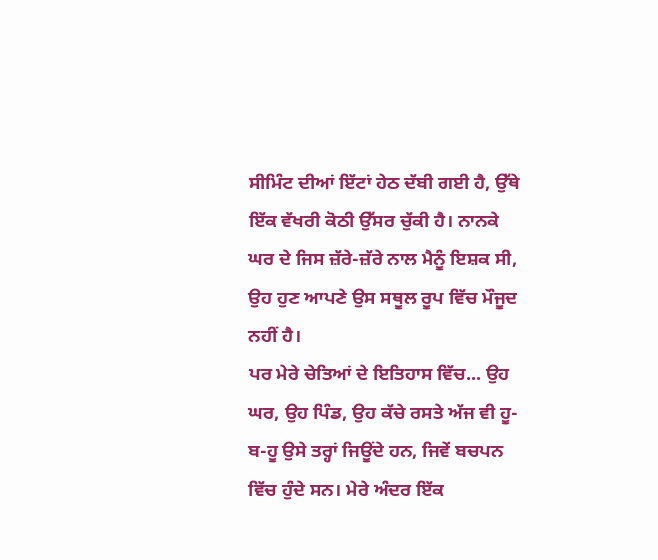ਸੀਮਿੰਟ ਦੀਆਂ ਇੱਟਾਂ ਹੇਠ ਦੱਬੀ ਗਈ ਹੈ, ਉੱਥੇ ਇੱਕ ਵੱਖਰੀ ਕੋਠੀ ਉੱਸਰ ਚੁੱਕੀ ਹੈ। ਨਾਨਕੇ ਘਰ ਦੇ ਜਿਸ ਜ਼ੱਰੇ-ਜ਼ੱਰੇ ਨਾਲ ਮੈਨੂੰ ਇਸ਼ਕ ਸੀ, ਉਹ ਹੁਣ ਆਪਣੇ ਉਸ ਸਥੂਲ ਰੂਪ ਵਿੱਚ ਮੌਜੂਦ ਨਹੀਂ ਹੈ।
ਪਰ ਮੇਰੇ ਚੇਤਿਆਂ ਦੇ ਇਤਿਹਾਸ ਵਿੱਚ... ਉਹ ਘਰ, ਉਹ ਪਿੰਡ, ਉਹ ਕੱਚੇ ਰਸਤੇ ਅੱਜ ਵੀ ਹੂ-ਬ-ਹੂ ਉਸੇ ਤਰ੍ਹਾਂ ਜਿਊਂਦੇ ਹਨ, ਜਿਵੇਂ ਬਚਪਨ ਵਿੱਚ ਹੁੰਦੇ ਸਨ। ਮੇਰੇ ਅੰਦਰ ਇੱਕ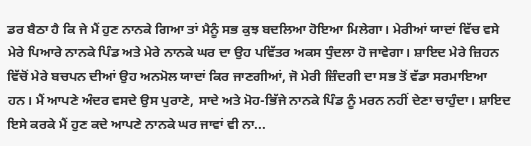ਡਰ ਬੈਠਾ ਹੈ ਕਿ ਜੇ ਮੈਂ ਹੁਣ ਨਾਨਕੇ ਗਿਆ ਤਾਂ ਮੈਨੂੰ ਸਭ ਕੁਝ ਬਦਲਿਆ ਹੋਇਆ ਮਿਲੇਗਾ। ਮੇਰੀਆਂ ਯਾਦਾਂ ਵਿੱਚ ਵਸੇ ਮੇਰੇ ਪਿਆਰੇ ਨਾਨਕੇ ਪਿੰਡ ਅਤੇ ਮੇਰੇ ਨਾਨਕੇ ਘਰ ਦਾ ਉਹ ਪਵਿੱਤਰ ਅਕਸ ਧੁੰਦਲਾ ਹੋ ਜਾਵੇਗਾ। ਸ਼ਾਇਦ ਮੇਰੇ ਜ਼ਿਹਨ ਵਿੱਚੋਂ ਮੇਰੇ ਬਚਪਨ ਦੀਆਂ ਉਹ ਅਨਮੋਲ ਯਾਦਾਂ ਕਿਰ ਜਾਣਗੀਆਂ, ਜੋ ਮੇਰੀ ਜ਼ਿੰਦਗੀ ਦਾ ਸਭ ਤੋਂ ਵੱਡਾ ਸਰਮਾਇਆ ਹਨ। ਮੈਂ ਆਪਣੇ ਅੰਦਰ ਵਸਦੇ ਉਸ ਪੁਰਾਣੇ, ਸਾਦੇ ਅਤੇ ਮੋਹ-ਭਿੱਜੇ ਨਾਨਕੇ ਪਿੰਡ ਨੂੰ ਮਰਨ ਨਹੀਂ ਦੇਣਾ ਚਾਹੁੰਦਾ। ਸ਼ਾਇਦ ਇਸੇ ਕਰਕੇ ਮੈਂ ਹੁਣ ਕਦੇ ਆਪਣੇ ਨਾਨਕੇ ਘਰ ਜਾਵਾਂ ਵੀ ਨਾ...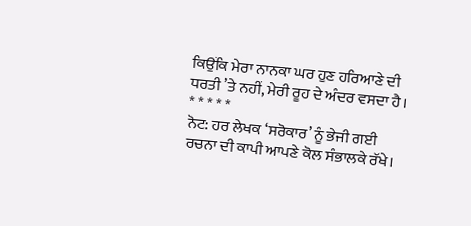ਕਿਉਂਕਿ ਮੇਰਾ ਨਾਨਕਾ ਘਰ ਹੁਣ ਹਰਿਆਣੇ ਦੀ ਧਰਤੀ ’ਤੇ ਨਹੀਂ, ਮੇਰੀ ਰੂਹ ਦੇ ਅੰਦਰ ਵਸਦਾ ਹੈ।
* * * * *
ਨੋਟ: ਹਰ ਲੇਖਕ ‘ਸਰੋਕਾਰ’ ਨੂੰ ਭੇਜੀ ਗਈ ਰਚਨਾ ਦੀ ਕਾਪੀ ਆਪਣੇ ਕੋਲ ਸੰਭਾਲਕੇ ਰੱਖੇ।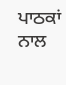ਪਾਠਕਾਂ ਨਾਲ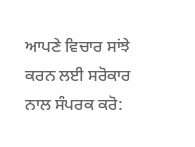ਆਪਣੇ ਵਿਚਾਰ ਸਾਂਝੇ ਕਰਨ ਲਈ ਸਰੋਕਾਰ ਨਾਲ ਸੰਪਰਕ ਕਰੋ: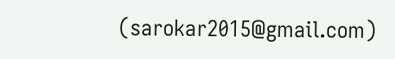(sarokar2015@gmail.com)